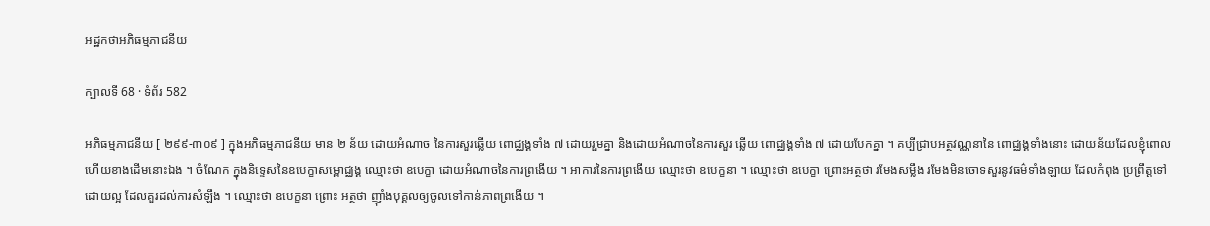អដ្ឋកថាអភិធម្មភាជនីយ

ក្បាលទី 68 · ទំព័រ 582

អភិធម្មភាជនីយ [ ២៩៩-៣០៩ ] ក្នុងអភិធម្មភាជនីយ មាន ២ ន័យ ដោយអំណាច នៃការសួរឆ្លើយ ពោជ្ឈង្គទាំង ៧ ដោយរួមគ្នា និងដោយអំណាចនៃការសួរ ឆ្លើយ ពោជ្ឈង្គទាំង ៧ ដោយបែកគ្នា ។ គប្បីជ្រាបអត្ថវណ្ណនានៃ ពោជ្ឈង្គទាំងនោះ ដោយន័យដែលខ្ញុំពោលហើយខាងដើមនោះឯង ។ ចំណែក ក្នុងនិទ្ទេសនៃឧបេក្ខាសម្ពោជ្ឈង្គ ឈ្មោះថា ឧបេក្ខា ដោយអំណាចនៃការព្រងើយ ។ អាការនៃការព្រងើយ ឈ្មោះថា ឧបេក្ខនា ។ ឈ្មោះថា ឧបេក្ខា ព្រោះអត្ថថា រមែងសម្លឹង រមែងមិនចោទសួរនូវធម៌ទាំងឡាយ ដែលកំពុង ប្រព្រឹត្តទៅដោយល្អ ដែលគួរដល់ការសំឡឹង ។ ឈ្មោះថា ឧបេក្ខនា ព្រោះ អត្ថថា ញ៉ាំងបុគ្គលឲ្យចូលទៅកាន់ភាពព្រងើយ ។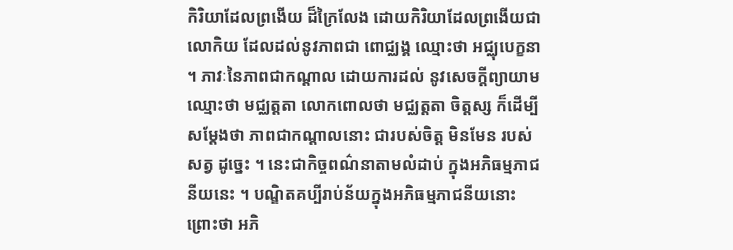កិរិយាដែលព្រងើយ ដ៏ក្រៃលែង ដោយកិរិយាដែលព្រងើយជាលោកិយ ដែលដល់នូវភាពជា ពោជ្ឈង្គ ឈ្មោះថា អជ្ឈុបេក្ខនា ។ ភាវៈនៃភាពជាកណ្តាល ដោយការដល់ នូវសេចក្តីព្យាយាម ឈ្មោះថា មជ្ឈត្តតា លោកពោលថា មជ្ឈត្តតា ចិត្តស្ស ក៏ដើម្បីសម្តែងថា ភាពជាកណ្តាលនោះ ជារបស់ចិត្ត មិនមែន របស់សត្វ ដូច្នេះ ។ នេះជាកិច្ចពណ៌នាតាមលំដាប់ ក្នុងអភិធម្មភាជនីយនេះ ។ បណ្ឌិតគប្បីរាប់ន័យក្នុងអភិធម្មភាជនីយនោះ ព្រោះថា អភិ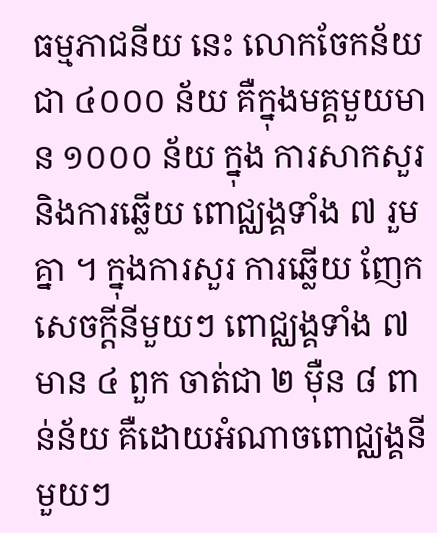ធម្មភាជនីយ នេះ លោកចែកន័យជា ៤០០០ ន័យ គឺក្នុងមគ្គមួយមាន ១០០០ ន័យ ក្នុង ការសាកសួរ និងការឆ្លើយ ពោជ្ឈង្គទាំង ៧ រួមគ្នា ។ ក្នុងការសួរ ការឆ្លើយ ញែកសេចក្តីនីមួយៗ ពោជ្ឈង្គទាំង ៧ មាន ៤ ពួក ចាត់ជា ២ ម៉ឺន ៨ ពាន់ន័យ គឺដោយអំណាចពោជ្ឈង្គនីមួយៗ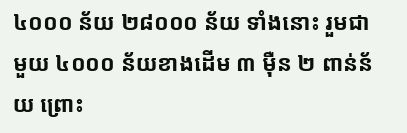៤០០០ ន័យ ២៨០០០ ន័យ ទាំងនោះ រួមជាមួយ ៤០០០ ន័យខាងដើម ៣ ម៉ឺន ២ ពាន់ន័យ ព្រោះ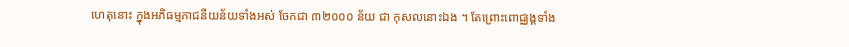ហេតុនោះ ក្នុងអភិធម្មភាជនីយន័យទាំងអស់ ចែកជា ៣២០០០ ន័យ ជា កុសលនោះឯង ។ តែព្រោះពោជ្ឈង្គទាំង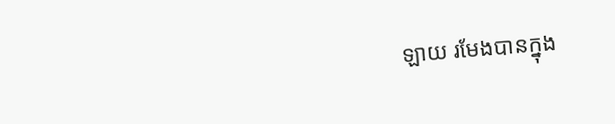ឡាយ រមែងបានក្នុង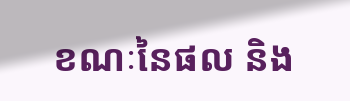ខណៈនៃផល និង